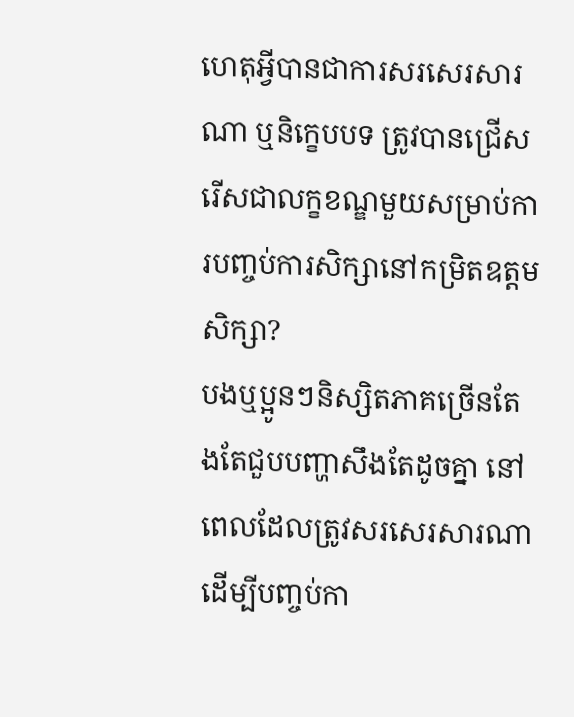ហេតុអ្វីបានជាការសរសេរសារណា ឬនិក្ខេបបទ ត្រូវបានជ្រេីសរេីសជាលក្ខខណ្ឌមួយសម្រាប់ការបញ្ចប់ការសិក្សានៅកម្រិតឧត្តមសិក្សា?
បងឬប្អូនៗនិស្សិតភាគច្រេីនតែងតែជួបបញ្ហាសឹងតែដូចគ្នា នៅពេលដែលត្រូវសរសេរសារណាដេីម្បីបញ្ចប់កា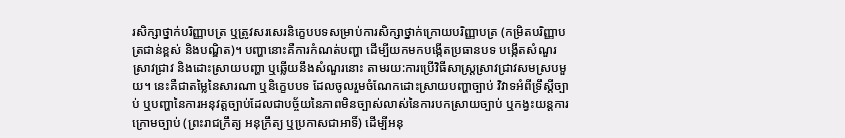រសិក្សាថ្នាក់បរិញ្ញាបត្រ ឬត្រូវសរសេរនិក្ខេបបទសម្រាប់ការសិក្សាថ្នាក់ក្រោយបរិញ្ញាបត្រ (កម្រិតបរិញ្ញាបត្រជាន់ខ្ពស់ និងបណ្ឌិត)។ បញ្ហានោះគឺការកំណត់បញ្ហា ដេីម្បីយកមកបង្កេីតប្រធានបទ បង្កេីតសំណួរស្រាវជ្រាវ និងដោះស្រាយបញ្ហា ឬឆ្លេីយនឹងសំណួរនោះ តាមរយ:ការប្រេីវិធីសាស្រ្តស្រាវជ្រាវសមស្របមួយ។ នេះគឺជាតម្លៃនៃសារណា ឬនិក្ខេបបទ ដែលចូលរួមចំណែកដោះស្រាយបញ្ហាច្បាប់ វិវាទអំពីទ្រឹស្តីច្បាប់ ឬបញ្ហានៃការអនុវត្តច្បាប់ដែលជាបច្ច័យនៃភាពមិនច្បាស់លាស់នៃការបកស្រាយច្បាប់ ឬកង្វះយន្តការក្រោមច្បាប់ (ព្រះរាជក្រឹត្យ អនុក្រឹត្យ ឬប្រកាសជាអាទិ៍) ដេីម្បីអនុ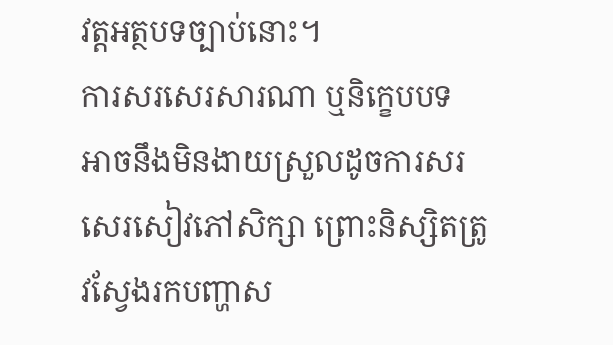វត្តអត្ថបទច្បាប់នោះ។
ការសរសេរសារណា ឬនិក្ខេបបទ អាចនឹងមិនងាយស្រួលដូចការសរសេរសៀវភៅសិក្សា ព្រោះនិស្សិតត្រូវស្វែងរកបញ្ហាស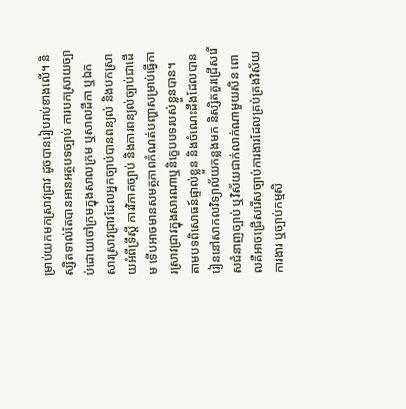ម្រាប់យកមកស្រាវជ្រាវ ដូចបានរៀបរាប់ខាងលេី។ និស្សិតទាល់តែបានអានអត្ថបទច្បាប់ ការបកស្រាយច្បាប់ដោយចៅក្រមក្នុងសាលក្រម ឬសាលដីកា ឬឯកសារស្រាវជ្រាវដែលអ្នកច្បាប់បានពន្យល់ និងបកស្រាយអំពីទ្រឹស្តី ការវិភាគច្បាប់ និងការពន្យល់ច្បាប់ជាដេីម ទេីបអាចមានសមត្ថភាពកំណត់បញ្ហាសម្រាប់ធ្វេីការស្រាវជ្រាវក្នុងសារណាឬនិក្ខេបបទរបស់ខ្លួនបាន។ តាមបទពិសោធន៍ផ្ទាល់ខ្លួន និងចំណេះដឹងដែលបានរៀននៅសាកលវិទ្យាល័យកន្លងមក និស្សិតគួរជ្រេីសរេីសជំនាញច្បាប់ ឬវិស័យជាក់លាក់ណាមួយសិន ពោលគឺអាចជ្រេីសរេីសច្បាប់ការងារដែលគ្រប់គ្រងវិស័យការងារ ឬច្បាប់កម្មសិ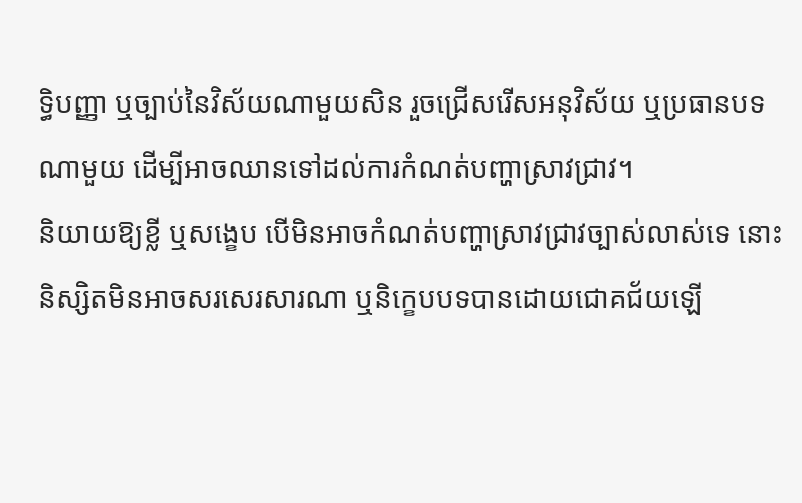ទ្ធិបញ្ញា ឬច្បាប់នៃវិស័យណាមួយសិន រួចជ្រេីសរេីសអនុវិស័យ ឬប្រធានបទណាមួយ ដេីម្បីអាចឈានទៅដល់ការកំណត់បញ្ហាស្រាវជ្រាវ។
និយាយឱ្យខ្លី ឬសង្ខេប បេីមិនអាចកំណត់បញ្ហាស្រាវជ្រាវច្បាស់លាស់ទេ នោះនិស្សិតមិនអាចសរសេរសារណា ឬនិក្ខេបបទបានដោយជោគជ័យឡេី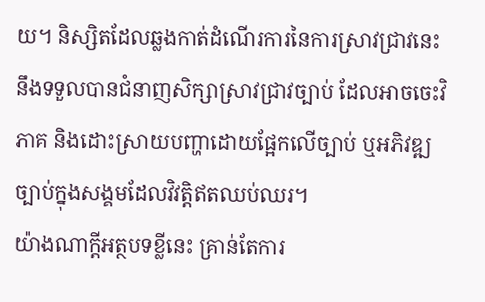យ។ និស្សិតដែលឆ្លងកាត់ដំណេីរការនៃការស្រាវជ្រាវនេះ នឹងទទួលបានជំនាញសិក្សាស្រាវជ្រាវច្បាប់ ដែលអាចចេះវិភាគ និងដោះស្រាយបញ្ហាដោយផ្អែកលេីច្បាប់ ឬអភិវឌ្ឍច្បាប់ក្នុងសង្គមដែលវិវត្តិឥតឈប់ឈរ។
យ៉ាងណាក្តីអត្ថបទខ្លីនេះ គ្រាន់តែការ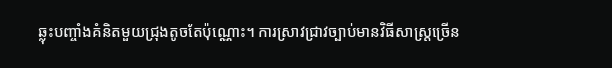ឆ្លុះបញ្ចាំងគំនិតមួយជ្រុងតូចតែប៉ុណ្ណោះ។ ការស្រាវជ្រាវច្បាប់មានវិធីសាស្ត្រច្រេីន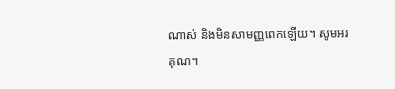ណាស់ និងមិនសាមញ្ញពេកឡេីយ។ សូមអរគុណ។